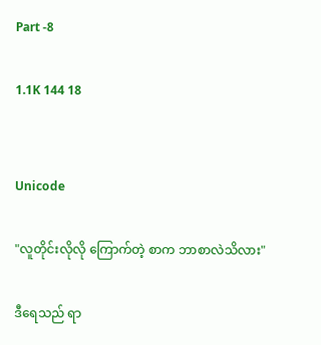Part -8

1.1K 144 18


Unicode

"လူတိုင်းလိုလို ကြောက်တဲ့ စာက ဘာစာလဲသိလား"

ဒီရေသည် ရာ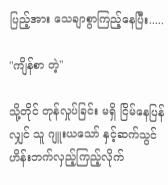ပြည့်အား သေချာစွာကြည့်နေပြီး.....

"ကျိန်စာ တဲ့"

သို့တိုင် တုန်လှုပ်ခြင်း မရှိ ငြိမ်နေပြန်လျှင် သူ ဂျူးယသော် နှင့်ဆက်သွင်ဟိန်းဘက်လှည့်ကြည့်လိုက်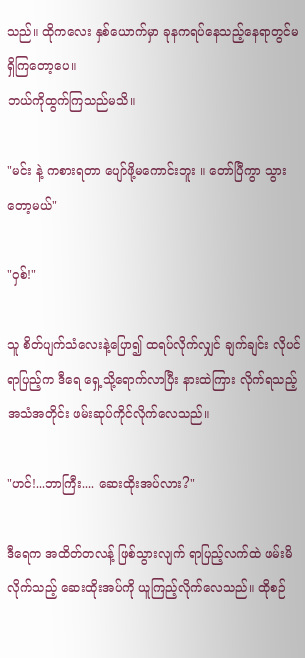သည်။ ထိုကလေး နှစ်ယောက်မှာ ခုနကရပ်နေသည့်နေရာတွင်မရှိကြတော့ပေ။
ဘယ်ကိုထွက်ကြသည်မသိ။

"မင်း နဲ့ ကစားရတာ ပျော်ဖို့မကောင်းဘူး ။ တော်ပြီကွာ သွားတော့မယ်"

"ဝှစ်!"

သူ စိတ်ပျက်သံလေးနဲ့ပြော၍ ထရပ်လိုက်လျှင် ချက်ချင်း လိုပင် ရာပြည့်က ဒီရေ ရှေ့သို့ရောက်လာပြီး နားထဲကြား လိုက်ရသည့်အသံအတိုင်း ဖမ်းဆုပ်ကိုင်လိုက်လေသည်။

"ဟင်!...ဘာကြီး.... ဆေးထိုးအပ်လား?"

ဒီရေက အထိတ်တလန့် ဖြစ်သွားလျက် ရာပြည့်လက်ထဲ ဖမ်းမိလိုက်သည့် ဆေးထိုးအပ်ကို ယူကြည့်လိုက်လေသည်။ ထိုစဉ်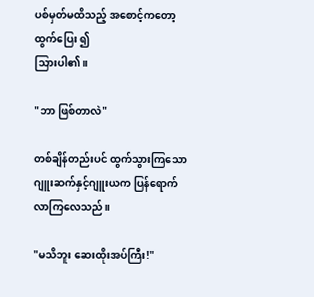ပစ်မှတ်မထိသည့် အစောင့်ကတော့ ထွက်ပြေး ၍
သြားပါ၏။

"ဘာ ဖြစ်တာလဲ"

တစ်ချိန်တည်းပင် ထွက်သွားကြသော ဂျူးဆက်နှင့်ဂျူးယက ပြန်ရောက်လာကြလေသည်။

"မသိဘူး ဆေးထိုးအပ်ကြီး!"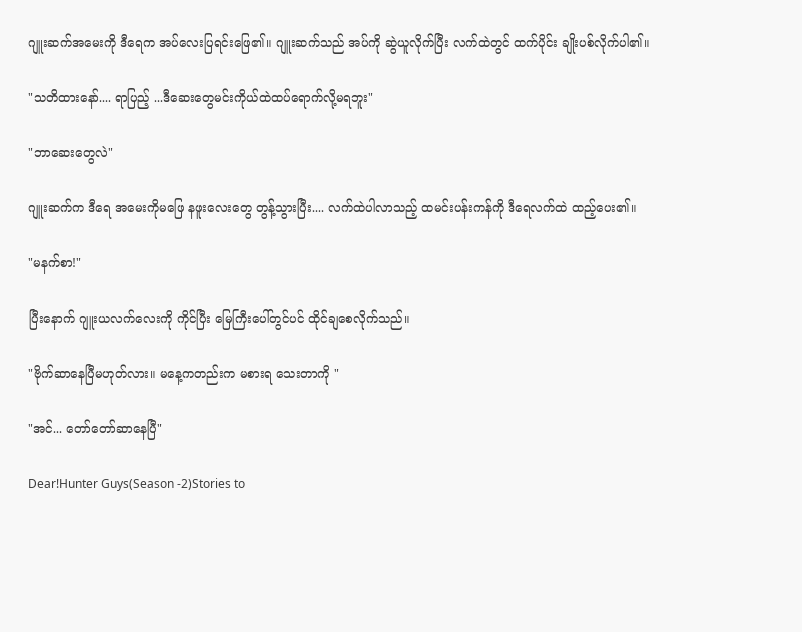ဂျူးဆက်အမေးကို ဒီရေက အပ်လေးပြရင်းဖြေ၏။ ဂျူးဆက်သည် အပ်ကို ဆွဲယူလိုက်ပြီး လက်ထဲတွင် ထက်ပိုင်း ချိုးပစ်လိုက်ပါ၏။

"သတိထားနော်.... ရာပြည့် ...ဒီဆေးတွေမင်းကိုယ်ထဲထပ်ရောက်လို့မရဘူး"

"ဘာဆေးတွေလဲ"

ဂျူးဆက်က ဒီရေ အမေးကိုမဖြေ နဖူးလေးတွေ တွန့်သွားပြီး.... လက်ထဲပါလာသည့် ထမင်းပန်းကန်ကို ဒီရေလက်ထဲ ထည့်ပေး၏။

"မနက်စာ!"

ပြီးနောက် ဂျူးယလက်လေးကို ကိုင်ပြီး မြေကြီးပေါ်တွင်ပင် ထိုင်ချစေလိုက်သည်။

"ဗိုက်ဆာနေပြီမဟုတ်လား။ မနေ့ကတည်းက မစားရ သေးတာကို "

"အင်... တော်တော်ဆာနေပြီ"

Dear!Hunter Guys(Season -2)Stories to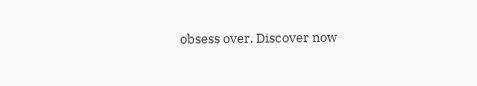obsess over. Discover now